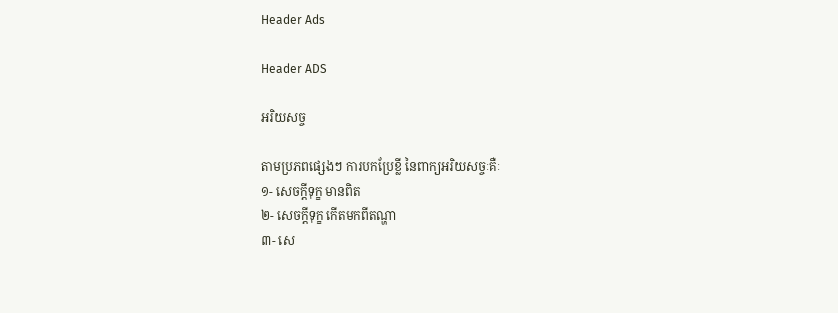Header Ads

Header ADS

អរិយសច្ច

តាមប្រភពផ្សេងៗ ការបកប្រែខ្លី នៃពាក្យអរិយសច្ចៈគឺៈ
១- សេចក្តីទុក្ខ មានពិត
២- សេចក្តីទុក្ខ កើតមកពីតណ្ហា
៣- សេ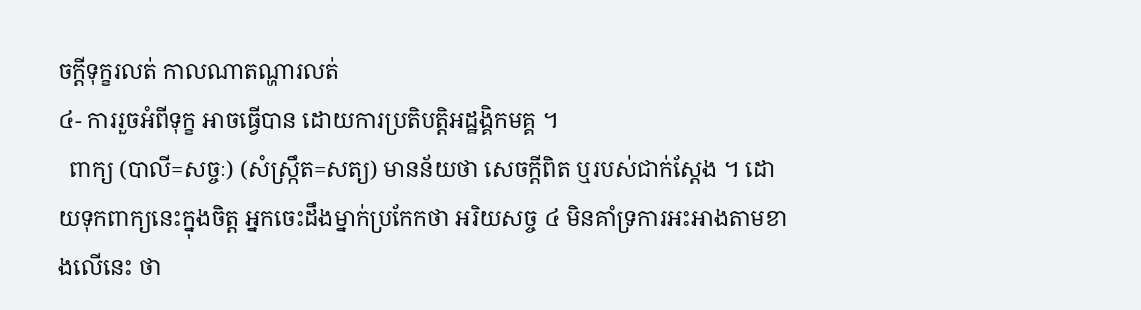ចក្តីទុក្ខរលត់ កាលណាតណ្ហារលត់
៤- ការរួចអំពីទុក្ខ អាចធ្វើបាន ដោយការប្រតិបត្តិអដ្ឋង្គិកមគ្គ ។
  ពាក្យ (បាលី=សច្ចៈ) (សំស្រ្កឹត=សត្យ) មានន័យថា សេចក្តីពិត ឬរបស់ជាក់ស្តែង ។ ដោយទុកពាក្យនេះក្នុងចិត្ត អ្នកចេះដឹងម្នាក់ប្រកែកថា អរិយសច្ច ៤ មិនគាំទ្រការអះអាងតាមខាងលើនេះ ថា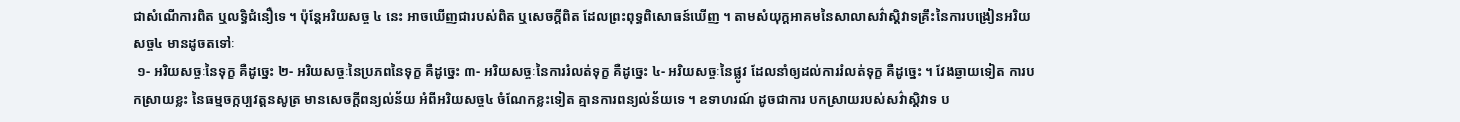ជាសំណើការពិត ឬលទ្ធិជំនឿទេ ។ ប៉ុន្តែអរិយសច្ច ៤ នេះ អាចឃើញជារបស់ពិត ឬសេចក្តីពិត ដែលព្រះពុទ្ធពិសោធន៍ឃើញ ។ តាមសំយុក្តអាគមនៃសាលាសវ៌ាស្តិវាទគ្រឹះនៃការបង្រៀនអរិយសច្ច៤ មានដូចតទៅៈ
 ១- អរិយសច្ចៈនៃទុក្ខ គឺដូច្នេះ ២- អរិយសច្ចៈនៃប្រភពនៃទុក្ខ គឺដូច្នេះ ៣- អរិយសច្ចៈនៃការរំលត់ទុក្ខ គឺដូច្នេះ ៤- អរិយសច្ចៈនៃផ្លូវ ដែលនាំឲ្យដល់ការរំលត់ទុក្ខ គឺដូច្នេះ ។ វែងឆ្ងាយទៀត ការបកស្រាយខ្លះ នៃធម្មចក្កប្បវត្តនសូត្រ មានសេចក្តីពន្យល់ន័យ អំពីអរិយសច្ច៤ ចំណែកខ្លះទៀត គ្មានការពន្យល់ន័យទេ ។ ឧទាហរណ៍ ដូចជាការ បកស្រាយរបស់សវ៌ាស្តិវាទ ប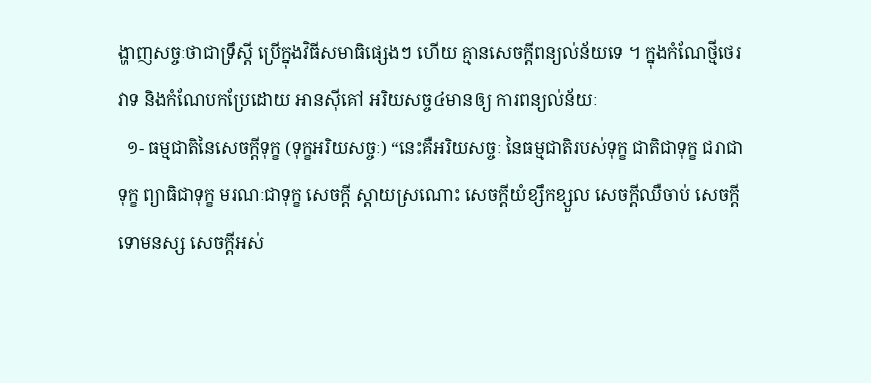ង្ហាញសច្ចៈថាជាទ្រឹស្តី ប្រើក្នុងវិធីសមាធិផ្សេងៗ ហើយ គ្មានសេចក្តីពន្យល់ន័យទេ ។ ក្នុងកំណែថ្មីថេរវាទ និងកំណែបកប្រែដោយ អានស៊ីគៅ អរិយសច្ច៤មានឲ្យ ការពន្យល់ន័យៈ
  ១- ធម្មជាតិនៃសេចក្តីទុក្ខ (ទុក្ខអរិយសច្ចៈ) “នេះគឺអរិយសច្ចៈ នៃធម្មជាតិរបស់ទុក្ខ ជាតិជាទុក្ខ ជរាជាទុក្ខ ព្យាធិជាទុក្ខ មរណៈជាទុក្ខ សេចក្តី ស្តាយស្រណោះ សេចក្តីយំខ្សឹកខ្សួល សេចក្តីឈឺចាប់ សេចក្តីទោមនស្ស សេចក្តីអស់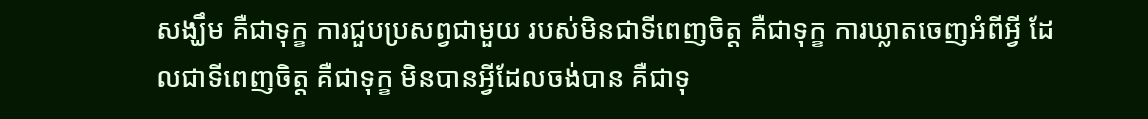សង្ឃឹម គឺជាទុក្ខ ការជួបប្រសព្វជាមួយ របស់មិនជាទីពេញចិត្ត គឺជាទុក្ខ ការឃ្លាតចេញអំពីអ្វី ដែលជាទីពេញចិត្ត គឺជាទុក្ខ មិនបានអ្វីដែលចង់បាន គឺជាទុ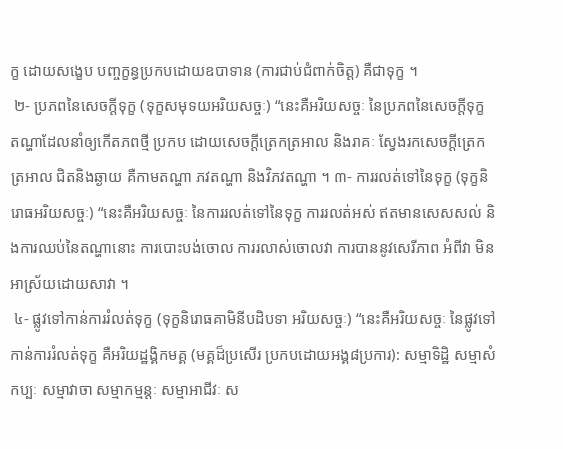ក្ខ ដោយសង្ខេប បញ្ចក្ខន្ធប្រកបដោយឧបាទាន (ការជាប់ជំពាក់ចិត្ត) គឺជាទុក្ខ ។
 ២- ប្រភពនៃសេចក្តីទុក្ខ (ទុក្ខសមុទយអរិយសច្ចៈ) “នេះគឺអរិយសច្ចៈ នៃប្រភពនៃសេចក្តីទុក្ខ តណ្ហាដែលនាំឲ្យកើតភពថ្មី ប្រកប ដោយសេចក្តីត្រេកត្រអាល និងរាគៈ ស្វែងរកសេចក្តីត្រេកត្រអាល ជិតនិងឆ្ងាយ គឺកាមតណ្ហា ភវតណ្ហា និងវិភវតណ្ហា ។ ៣- ការរលត់ទៅនៃទុក្ខ (ទុក្ខនិរោធអរិយសច្ចៈ) “នេះគឺអរិយសច្ចៈ នៃការរលត់ទៅនៃទុក្ខ ការរលត់អស់ ឥតមានសេសសល់ និងការឈប់នៃតណ្ហានោះ ការបោះបង់ចោល ការរលាស់ចោលវា ការបាននូវសេរីភាព អំពីវា មិនអាស្រ័យដោយសាវា ។
 ៤- ផ្លូវទៅកាន់ការរំលត់ទុក្ខ (ទុក្ខនិរោធគាមិនីបដិបទា អរិយសច្ចៈ) “នេះគឺអរិយសច្ចៈ នៃផ្លូវទៅកាន់ការរំលត់ទុក្ខ គឺអរិយដ្ឋង្គិកមគ្គ (មគ្គដ៏ប្រសើរ ប្រកបដោយអង្គ៨ប្រការ): សម្មាទិដ្ឋិ សម្មាសំកប្បៈ សម្មាវាចា សម្មាកម្មន្តៈ សម្មាអាជីវៈ ស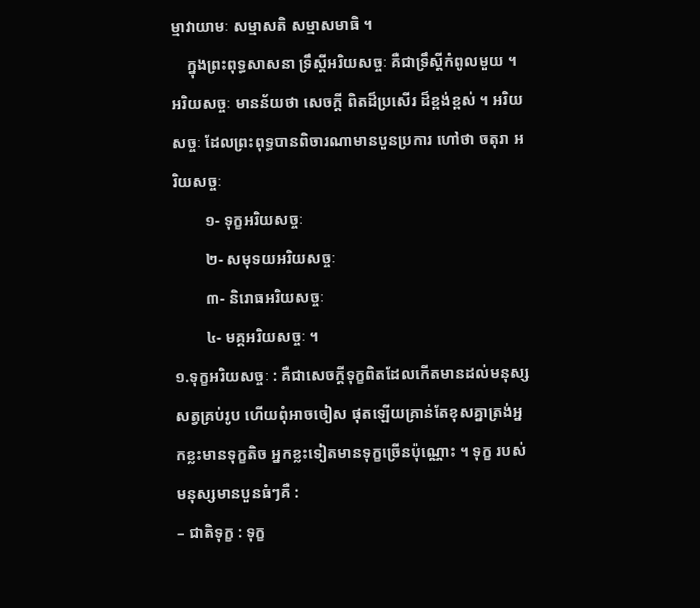ម្មាវាយាមៈ សម្មាសតិ សម្មាសមាធិ ។
    ក្នុងព្រះពុទ្ធសាសនា ទ្រឹស្តីអរិយសច្ចៈ គឺជាទ្រឹស្តីកំពូលមួយ ។ អរិយសច្ចៈ មានន័យថា សេចក្តី ពិតដ៏ប្រសើរ ដ៏ខ្ពង់ខ្ពស់ ។ អរិយសច្ចៈ ដែលព្រះពុទ្ធបានពិចារណាមានបួនប្រការ ហៅថា ចតុរា អរិយសច្ចៈ
        ១- ទុក្ខអរិយសច្ចៈ
        ២- សមុទយអរិយសច្ចៈ
        ៣- និរោធអរិយសច្ចៈ
        ៤- មគ្គអរិយសច្ចៈ ។
១.ទុក្ខអរិយសច្ចៈ : គឺជាសេចក្តីទុក្ខពិតដែលកើតមានដល់មនុស្សសត្វគ្រប់រូប ហើយពុំអាចចៀស ផុតឡើយគ្រាន់តែខុសគ្នាត្រង់អ្នកខ្លះមានទុក្ខតិច អ្នកខ្លះទៀតមានទុក្ខច្រើនប៉ុណ្ណោះ ។ ទុក្ខ របស់មនុស្សមានបួនធំៗគឺ :
– ជាតិទុក្ខ : ទុក្ខ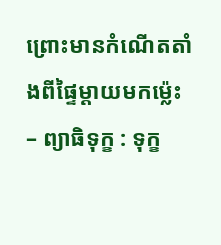ព្រោះមានកំណើតតាំងពីផ្ទៃម្តាយមកម្ល៉េះ
– ព្យាធិទុក្ខ : ទុក្ខ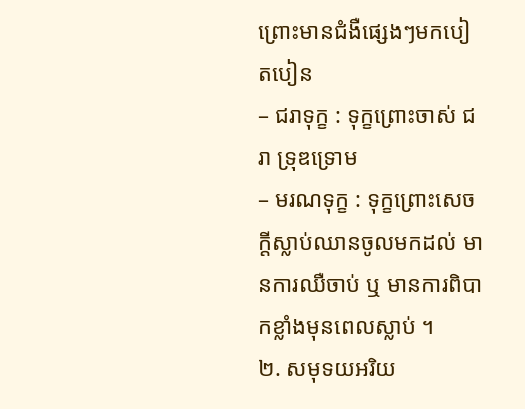ព្រោះមានជំងឺផ្សេងៗមកបៀតបៀន
– ជរាទុក្ខ : ទុក្ខព្រោះចាស់ ជរា ទ្រុឌទ្រោម
– មរណទុក្ខ : ទុក្ខព្រោះសេចក្តីស្លាប់ឈានចូលមកដល់ មានការឈឺចាប់ ឬ មានការពិបាកខ្លាំងមុនពេលស្លាប់ ។
២. សមុទយអរិយ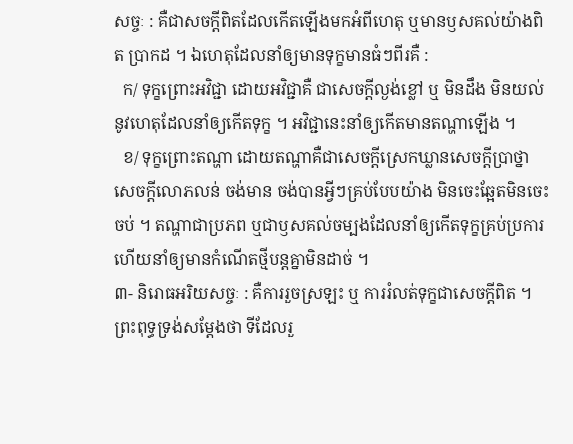សច្ចៈ : គឺជាសចក្តីពិតដែលកើតឡើងមកអំពីហេតុ ឬមានឫសគល់យ៉ាងពិត ប្រាកដ ។ ឯហេតុដែលនាំឲ្យមានទុក្ខមានធំៗពីរគឺ :
  ក/ ទុក្ខព្រោះអវិជ្ជា ដោយអវិជ្ជាគឺ ជាសេចក្តីល្ងង់ខ្លៅ ឬ មិនដឹង មិនយល់នូវហេតុដែលនាំឲ្យកើតទុក្ខ ។ អវិជ្ជានេះនាំឲ្យកើតមានតណ្ហាឡើង ។
  ខ/ ទុក្ខព្រោះតណ្ហា ដោយតណ្ហាគឺជាសេចក្តីស្រេកឃ្លានសេចក្តីប្រាថ្នាសេចក្តីលោភលន់ ចង់មាន ចង់បានអ្វីៗគ្រប់បែបយ៉ាង មិនចេះឆ្អែតមិនចេះចប់ ។ តណ្ហាជាប្រភព ឬជាឫសគល់ចម្បងដែលនាំឲ្យកើតទុក្ខគ្រប់ប្រការ ហើយនាំឲ្យមានកំណើតថ្មីបន្តគ្នាមិនដាច់ ។
៣- និរោធអរិយសច្ចៈ : គឺការរួចស្រឡះ ឬ ការរំលត់ទុក្ខជាសេចក្តីពិត ។ ព្រះពុទ្ធទ្រង់សម្តែងថា ទីដែលរួ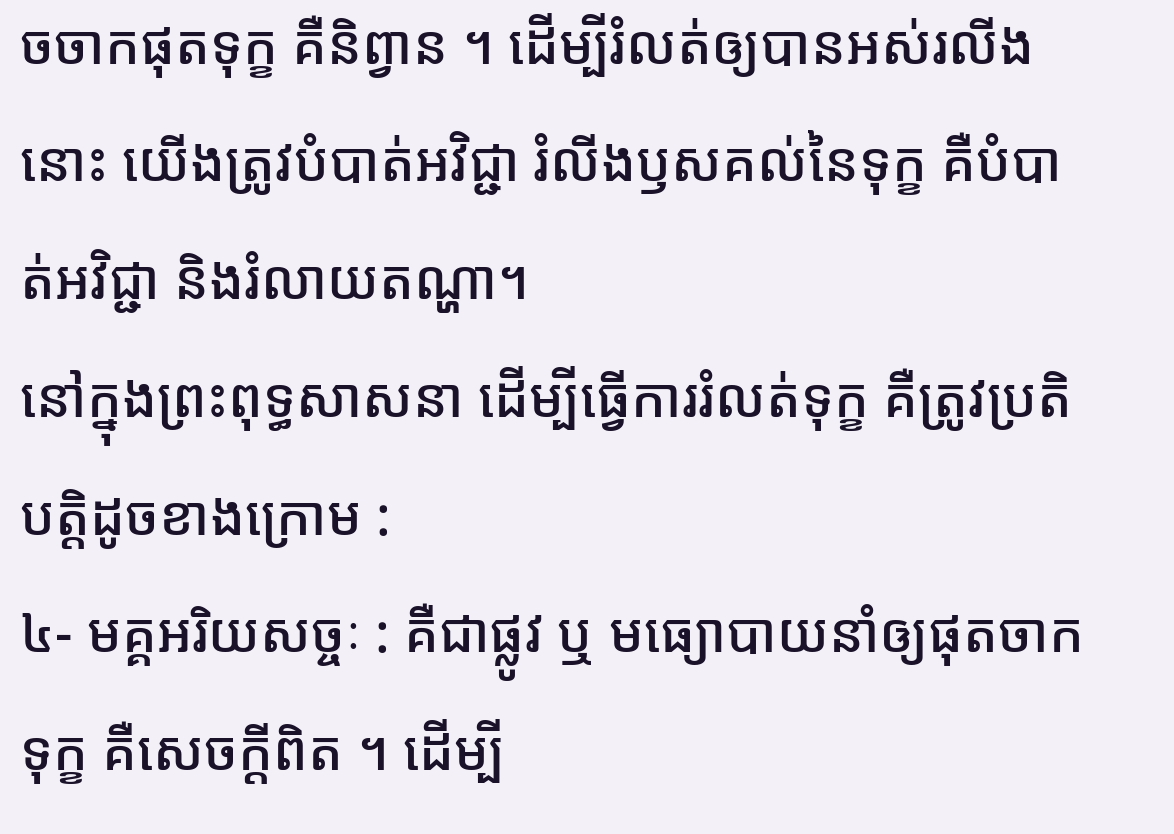ចចាកផុតទុក្ខ គឺនិព្វាន ។ ដើម្បីរំលត់ឲ្យបានអស់រលីងនោះ យើងត្រូវបំបាត់អវិជ្ជា រំលីងឫសគល់នៃទុក្ខ គឺបំបាត់អវិជ្ជា និងរំលាយតណ្ហា។
នៅក្នុងព្រះពុទ្ធសាសនា ដើម្បីធ្វើការរំលត់ទុក្ខ គឺត្រូវប្រតិបតិ្តដូចខាងក្រោម :
៤- មគ្គអរិយសច្ចៈ : គឺជាផ្លូវ ឬ មធ្យោបាយនាំឲ្យផុតចាកទុក្ខ គឺសេចក្តីពិត ។ ដើម្បី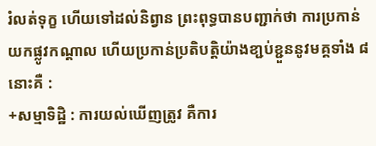រំលត់ទុក្ខ ហើយទៅដល់និព្វាន ព្រះពុទ្ធបានបញ្ជាក់ថា ការប្រកាន់យកផ្លូវកណ្តាល ហើយប្រកាន់ប្រតិបត្តិយ៉ាងខា្ជប់ខ្ជួននូវមគ្គទាំង ៨ នោះគឺ :
+សម្មាទិដ្ឋិ : ការយល់ឃើញត្រូវ គឺការ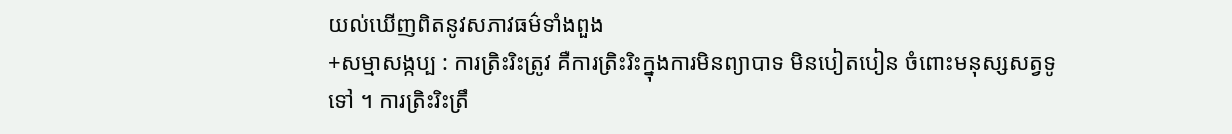យល់ឃើញពិតនូវសភាវធម៌ទាំងពួង
+សម្មាសង្កប្ប : ការត្រិះរិះត្រូវ គឺការត្រិះរិះក្នុងការមិនព្យាបាទ មិនបៀតបៀន ចំពោះមនុស្សសត្វទូទៅ ។ ការត្រិះរិះត្រឹ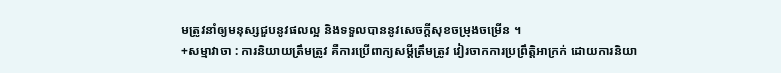មត្រូវនាំឲ្យមនុស្សជួបនូវផលល្អ និងទទួលបាននូវសេចក្តីសុខចម្រុងចម្រើន ។
+សម្មាវាចា : ការនិយាយត្រឹមត្រូវ គឺការប្រើពាក្យសម្តីត្រឹមត្រូវ វៀរចាកការប្រព្រឹត្តិអាក្រក់ ដោយការនិយា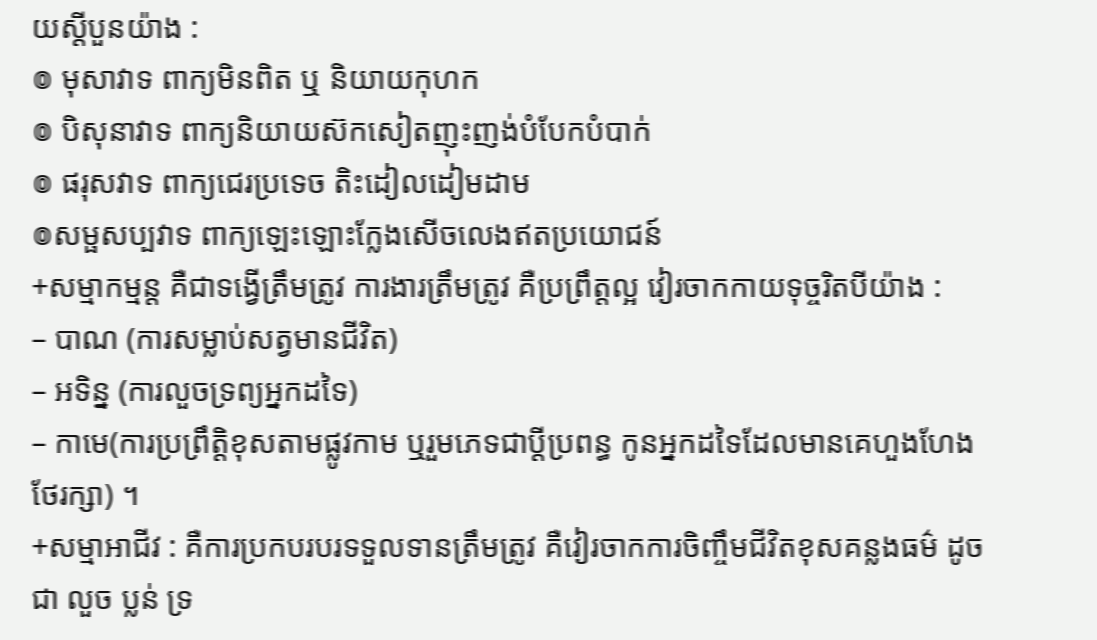យស្តីបួនយ៉ាង :
៙ មុសាវាទ ពាក្យមិនពិត ឬ និយាយកុហក
៙ បិសុនាវាទ ពាក្យនិយាយស៊កសៀតញុះញង់បំបែកបំបាក់
៙ ផរុសវាទ ពាក្យជេរប្រទេច តិះដៀលដៀមដាម
៙សម្ផសប្បវាទ ពាក្យឡេះឡោះក្លែងសើចលេងឥតប្រយោជន៍
+សម្មាកម្មន្ត គឺជាទង្វើត្រឹមត្រូវ ការងារត្រឹមត្រូវ គឺប្រព្រឹត្តល្អ វៀរចាកកាយទុច្ចរិតបីយ៉ាង :
– បាណ (ការសម្លាប់សត្វមានជីវិត)
– អទិន្ន (ការលួចទ្រព្យអ្នកដទៃ)
– កាមេ(ការប្រព្រឹត្តិខុសតាមផ្លូវកាម ឬរួមភេទជាប្តីប្រពន្ធ កូនអ្នកដទៃដែលមានគេហួងហែងថែរក្សា) ។
+សម្មាអាជីវ : គឺការប្រកបរបរទទួលទានត្រឹមត្រូវ គឺវៀរចាកការចិញ្ចឹមជីវិតខុសគន្លងធម៌ ដូចជា លួច ប្លន់ ទ្រ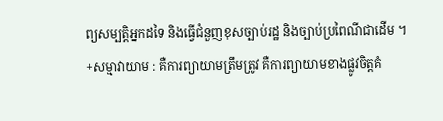ព្យសម្បត្តិអ្នកដទៃ និងធ្វើជំនួញខុសច្បាប់រដ្ឋ និងច្បាប់ប្រពៃណីជាដើម ។
+សម្មាវាយាម : គឺការព្យាយាមត្រឹមត្រូវ គឺការព្យាយាមខាងផ្លូវចិត្តគំ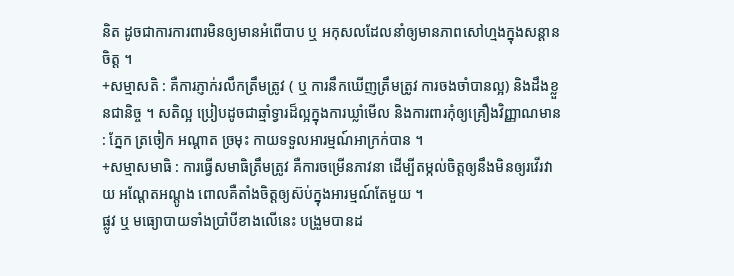និត ដូចជាការការពារមិនឲ្យមានអំពើបាប ឬ អកុសលដែលនាំឲ្យមានភាពសៅហ្មងក្នុងសន្តានចិត្ត ។
+សម្មាសតិ : គឺការភ្ញាក់រលឹកត្រឹមត្រូវ ( ឬ ការនឹកឃើញត្រឹមត្រូវ ការចងចាំបានល្អ) និងដឹងខ្លួនជានិច្ច ។ សតិល្អ ប្រៀបដូចជាឆ្មាំទ្វារដ៏ល្អក្នុងការឃ្លាំមើល និងការពារកុំឲ្យគ្រឿងវិញ្ញាណមាន : ភ្នែក ត្រចៀក អណ្តាត ច្រមុះ កាយទទួលអារម្មណ៍អាក្រក់បាន ។
+សម្មាសមាធិ : ការធ្វើសមាធិត្រឹមត្រូវ គឺការចម្រើនភាវនា ដើម្បីតម្កល់ចិត្តឲ្យនឹងមិនឲ្យរវើរវាយ អណ្តែតអណ្តូង ពោលគឺតាំងចិត្តឲ្យស៊ប់ក្នុងអារម្មណ៍តែមួយ ។
ផ្លូវ ឬ មធ្យោបាយទាំងប្រាំបីខាងលើនេះ បង្រួមបានដ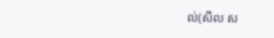ល់(សីល ស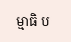ម្មាធិ ប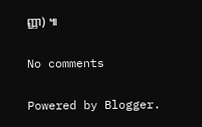ញ្ញា) ៕

No comments

Powered by Blogger.